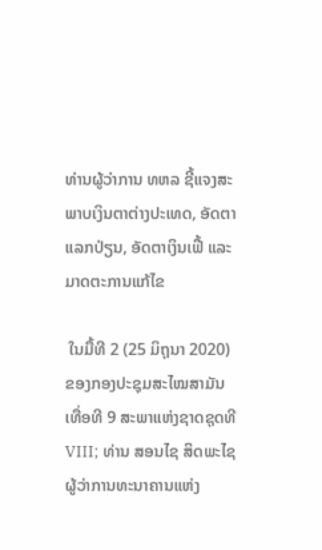ທ່ານຜູ້ວ່າການ ທຫລ ຊີ້ແຈງສະພາບເງິນຕາຕ່າງປະເທດ, ອັດຕາແລກປ່ຽນ, ອັດຕາເງິນເຟີ້ ແລະມາດຕະການແກ້ໄຂ

 ໃນມື້ທີ 2 (25 ມິຖຸນາ 2020) ຂອງກອງປະຊຸມສະໄໝສາມັນເທື່ອທີ 9 ສະພາແຫ່ງຊາດຊຸດທີ VIII; ທ່ານ ສອນໄຊ ສິດພະໄຊ ຜູ້ວ່າການທະນາຄານແຫ່ງ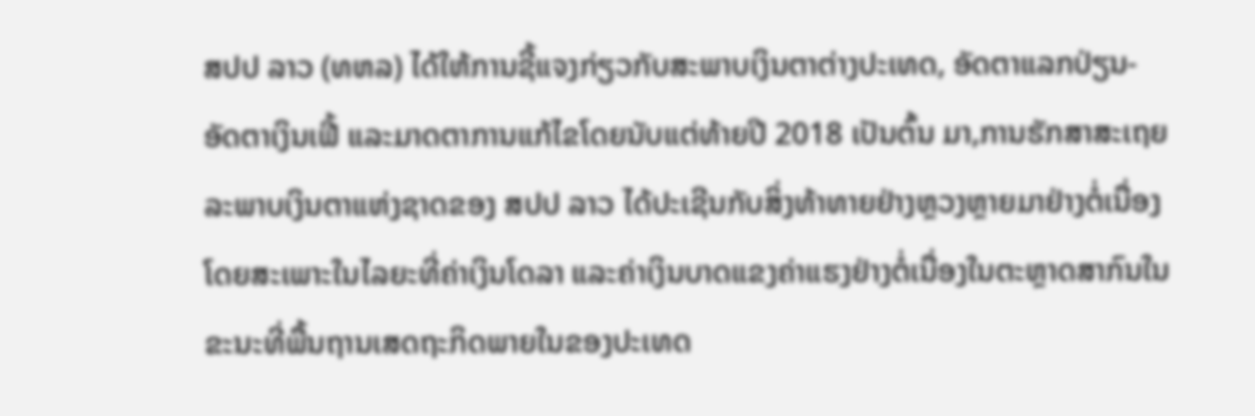ສປປ ລາວ (ທຫລ) ໄດ້ໃຫ້ການຊີ້ແຈງກ່ຽວກັບສະພາບເງິນຕາຕ່າງປະເທດ, ອັດຕາແລກປ່ຽນ- ອັດຕາເງິນເຟີ້ ແລະມາດຕາການແກ້ໄຂໂດຍນັບແຕ່ທ້າຍປີ 2018 ເປັນຕົ້ນ ມາ,ການຮັກສາສະເຖຍລະພາບເງິນຕາແຫ່ງຊາດຂອງ ສປປ ລາວ ໄດ້ປະເຊີນກັບສິ່ງທ້າທາຍຢ່າງຫຼວງຫຼາຍມາຢ່າງຕໍ່ເນື່ອງໂດຍສະເພາະໃນໄລຍະທີ່ຄ່າເງິນໂດລາ ແລະຄ່າເງິນບາດແຂງຄ່າແຮງຢ່າງຕໍ່ເນື່ອງໃນຕະຫຼາດສາກົນໃນຂະນະທີ່ພື້ນຖານເສດຖະກິດພາຍໃນຂອງປະເທດ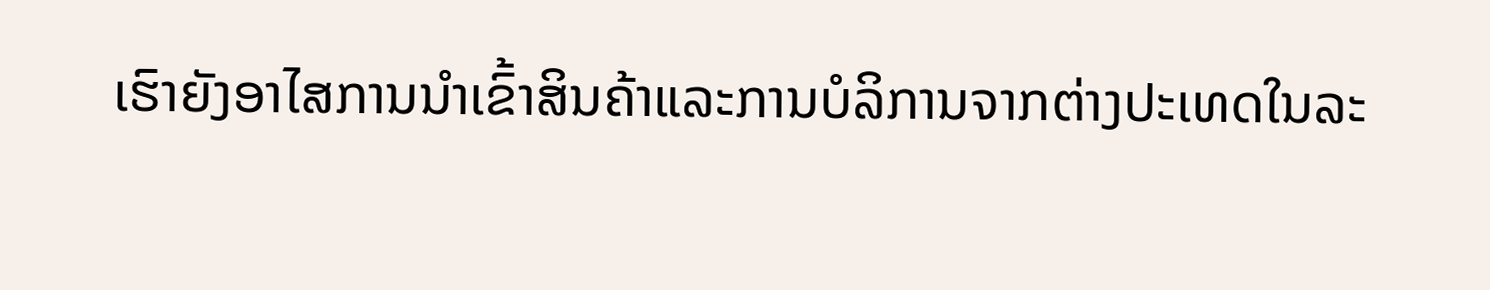ເຮົາຍັງອາໄສການນໍາເຂົ້າສິນຄ້າແລະການບໍລິການຈາກຕ່າງປະເທດໃນລະ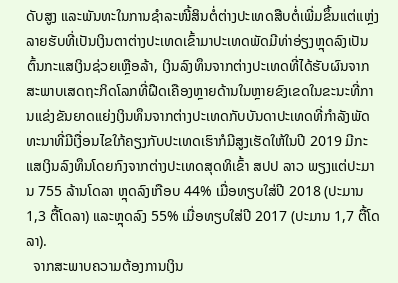ດັບສູງ ແລະພັນທະໃນການຊໍາລະໜີ້ສິນຕໍ່ຕ່າງປະເທດສືບຕໍ່ເພີ່ມຂຶ້ນແຕ່ແຫຼ່ງລາຍຮັບທີ່ເປັນເງິນຕາຕ່າງປະເທດເຂົ້າມາປະເທດພັດມີທ່າອ່ຽງຫຼຸດລົງເປັນຕົ້ນກະແສເງິນຊ່ວຍເຫຼືອລ້າ, ເງິນລົງທຶນຈາກຕ່າງປະເທດທີ່ໄດ້ຮັບຜົນຈາກສະພາບເສດຖະກິດໂລກທີ່ຝືດເຄືອງຫຼາຍດ້ານໃນຫຼາຍຂົງເຂດໃນຂະນະທີ່ການແຂ່ງຂັນຍາດແຍ່ງເງິນທຶນຈາກຕ່າງປະເທດກັບບັນດາປະເທດທີ່ກໍາລັງພັດທະນາທີ່ມີເງື່ອນໄຂໃກ້ຄຽງກັບປະເທດເຮົາກໍມີສູງເຮັດໃຫ້ໃນປີ 2019 ມີກະແສເງິນລົງທຶນໂດຍກົງຈາກຕ່າງປະເທດສຸດທິເຂົ້າ ສປປ ລາວ ພຽງແຕ່ປະມານ 755 ລ້ານໂດລາ ຫຼຸດລົງເກືອບ 44% ເມື່ອທຽບໃສ່ປີ 2018 (ປະມານ 1,3 ຕື້ໂດລາ) ແລະຫຼຸດລົງ 55% ເມື່ອທຽບໃສ່ປີ 2017 (ປະມານ 1,7 ຕື້ໂດລາ).
  ຈາກສະພາບຄວາມຕ້ອງການເງິນ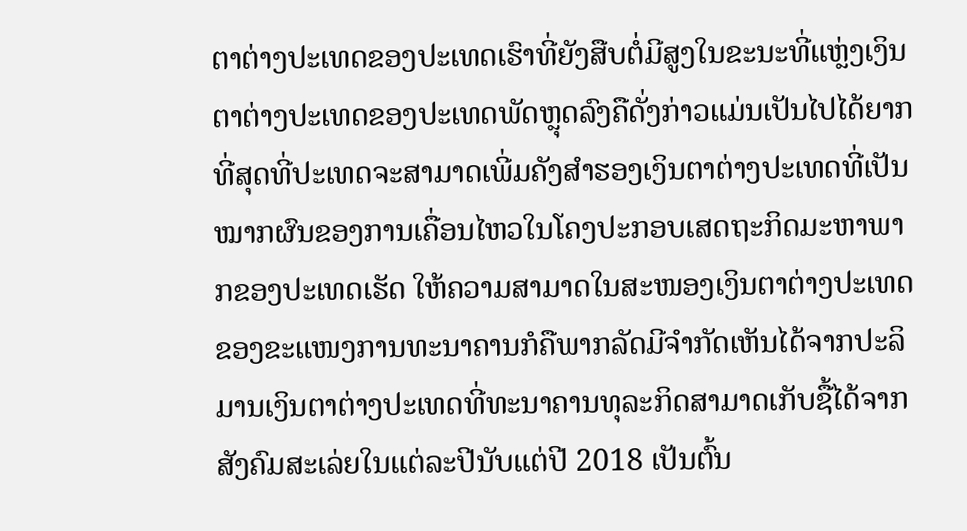ຕາຕ່າງປະເທດຂອງປະເທດເຮົາທີ່ຍັງສືບຕໍ່ມີສູງໃນຂະນະທີ່ແຫຼ່ງເງິນຕາຕ່າງປະເທດຂອງປະເທດພັດຫຼຸດລົງຄືດັ່ງກ່າວແມ່ນເປັນໄປໄດ້ຍາກທີ່ສຸດທີ່ປະເທດຈະສາມາດເພີ່ມຄັງສໍາຮອງເງິນຕາຕ່າງປະເທດທີ່ເປັນໝາກຜົນຂອງການເຄື່ອນໄຫວໃນໂຄງປະກອບເສດຖະກິດມະຫາພາກຂອງປະເທດເຮັດ ໃຫ້ຄວາມສາມາດໃນສະໜອງເງິນຕາຕ່າງປະເທດຂອງຂະແໜງການທະນາຄານກໍຄືພາກລັດມີຈໍາກັດເຫັນໄດ້ຈາກປະລິມານເງິນຕາຕ່າງປະເທດທີ່ທະນາຄານທຸລະກິດສາມາດເກັບຊື້ໄດ້ຈາກສັງຄົມສະເລ່ຍໃນແຕ່ລະປີນັບແຕ່ປີ 2018 ເປັນຕົ້ນ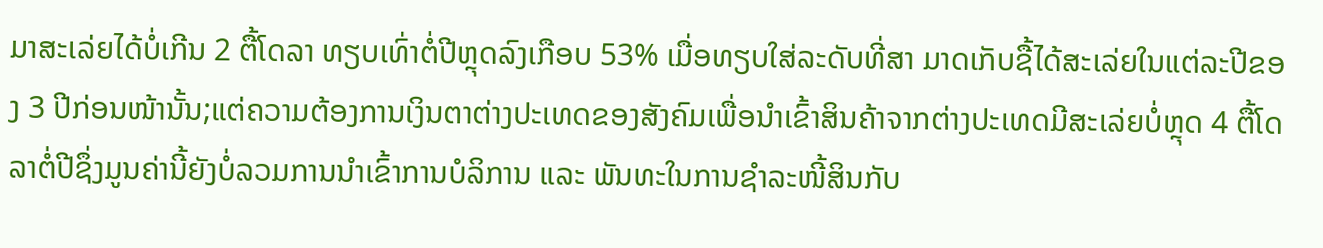ມາສະເລ່ຍໄດ້ບໍ່ເກີນ 2 ຕື້ໂດລາ ທຽບເທົ່າຕໍ່ປີຫຼຸດລົງເກືອບ 53% ເມື່ອທຽບໃສ່ລະດັບທີ່ສາ ມາດເກັບຊື້ໄດ້ສະເລ່ຍໃນແຕ່ລະປີຂອງ 3 ປີກ່ອນໜ້ານັ້ນ;ແຕ່ຄວາມຕ້ອງການເງິນຕາຕ່າງປະເທດຂອງສັງຄົມເພື່ອນໍາເຂົ້າສິນຄ້າຈາກຕ່າງປະເທດມີສະເລ່ຍບໍ່ຫຼຸດ 4 ຕື້ໂດລາຕໍ່ປີຊຶ່ງມູນຄ່ານີ້ຍັງບໍ່ລວມການນໍາເຂົ້າການບໍລິການ ແລະ ພັນທະໃນການຊໍາລະໜີ້ສິນກັບ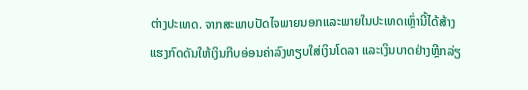ຕ່າງປະເທດ. ຈາກສະພາບປັດໄຈພາຍນອກແລະພາຍໃນປະເທດເຫຼົ່ານີ້ໄດ້ສ້າງແຮງກົດດັນໃຫ້ເງິນກີບອ່ອນຄ່າລົງທຽບໃສ່ເງິນໂດລາ ແລະເງິນບາດຢ່າງຫຼີກລ່ຽ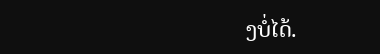ງບໍ່ໄດ້.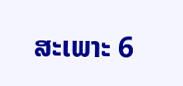ສະເພາະ 6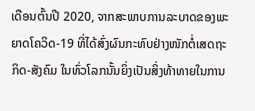ເດືອນຕົ້ນປີ 2020, ຈາກສະພາບການລະບາດຂອງພະຍາດໂຄວິດ-19 ທີ່ໄດ້ສົ່ງຜົນກະທົບຢ່າງໜັກຕໍ່ເສດຖະກິດ-ສັງຄົມ ໃນທົ່ວໂລກນັ້ນຍິ່ງເປັນສິ່ງທ້າທາຍໃນການ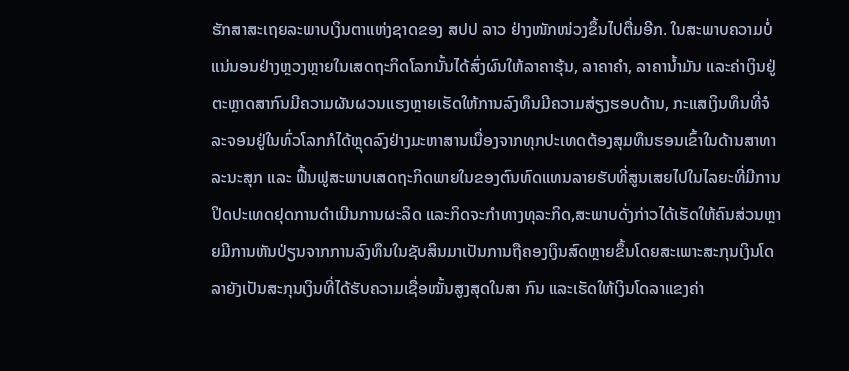ຮັກສາສະເຖຍລະພາບເງິນຕາແຫ່ງຊາດຂອງ ສປປ ລາວ ຢ່າງໜັກໜ່ວງຂຶ້ນໄປຕື່ມອີກ. ໃນສະພາບຄວາມບໍ່ແນ່ນອນຢ່າງຫຼວງຫຼາຍໃນເສດຖະກິດໂລກນັ້ນໄດ້ສົ່ງຜົນໃຫ້ລາຄາຮຸ້ນ, ລາຄາຄໍາ, ລາຄານ້ຳມັນ ແລະຄ່າເງິນຢູ່ຕະຫຼາດສາກົນມີຄວາມຜັນຜວນແຮງຫຼາຍເຮັດໃຫ້ການລົງທຶນມີຄວາມສ່ຽງຮອບດ້ານ, ກະແສເງິນທຶນທີ່ຈໍລະຈອນຢູ່ໃນທົ່ວໂລກກໍໄດ້ຫຼຸດລົງຢ່າງມະຫາສານເນື່ອງຈາກທຸກປະເທດຕ້ອງສຸມທຶນຮອນເຂົ້າໃນດ້ານສາທາລະນະສຸກ ແລະ ຟື້ນຟູສະພາບເສດຖະກິດພາຍໃນຂອງຕົນທົດແທນລາຍຮັບທີ່ສູນເສຍໄປໃນໄລຍະທີ່ມີການປິດປະເທດຢຸດການດໍາເນີນການຜະລິດ ແລະກິດຈະກໍາທາງທຸລະກິດ,ສະພາບດັ່ງກ່າວໄດ້ເຮັດໃຫ້ຄົນສ່ວນຫຼາຍມີການຫັນປ່ຽນຈາກການລົງທຶນໃນຊັບສິນມາເປັນການຖືຄອງເງິນສົດຫຼາຍຂຶ້ນໂດຍສະເພາະສະກຸນເງິນໂດລາຍັງເປັນສະກຸນເງິນທີ່ໄດ້ຮັບຄວາມເຊື່ອໝັ້ນສູງສຸດໃນສາ ກົນ ແລະເຮັດໃຫ້ເງິນໂດລາແຂງຄ່າ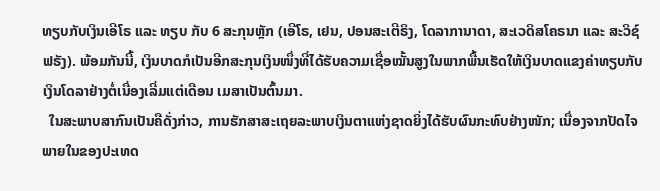ທຽບກັບເງິນເອີໂຣ ແລະ ທຽບ ກັບ 6 ສະກຸນຫຼັກ (ເອີໂຣ, ເຢນ, ປອນສະເຕີຣິງ, ໂດລາການາດາ, ສະເວດິສໂຄຣນາ ແລະ ສະວິຊ໌ ຟຣັງ). ພ້ອມກັນນີ້, ເງິນບາດກໍເປັນອີກສະກຸນເງິນໜຶ່ງທີ່ໄດ້ຮັບຄວາມເຊື່ອໝັ້ນສູງໃນພາກພື້ນເຮັດໃຫ້ເງິນບາດແຂງຄ່າທຽບກັບເງິນໂດລາຢ່າງຕໍ່ເນື່ອງເລີ່ມແຕ່ເດືອນ ເມສາເປັນຕົ້ນມາ.
  ໃນສະພາບສາກົນເປັນຄືດັ່ງກ່າວ, ການຮັກສາສະເຖຍລະພາບເງິນຕາແຫ່ງຊາດຍິ່ງໄດ້ຮັບຜົນກະທົບຢ່າງໜັກ; ເນື່ອງຈາກປັດໄຈພາຍໃນຂອງປະເທດ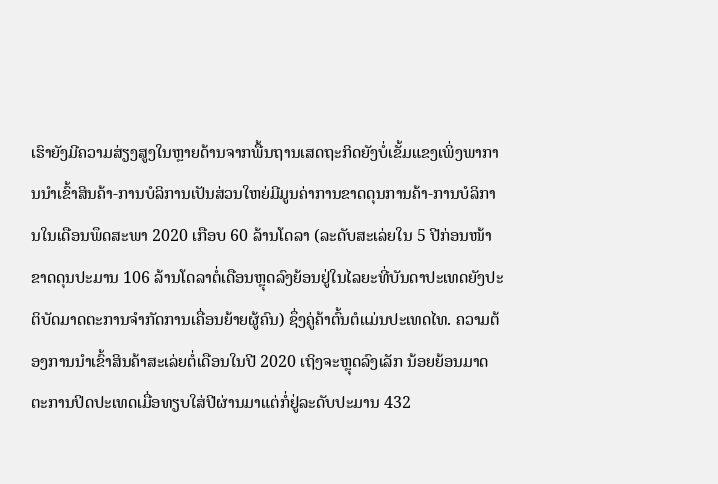ເຮົາຍັງມີຄວາມສ່ຽງສູງໃນຫຼາຍດ້ານຈາກພື້ນຖານເສດຖະກິດຍັງບໍ່ເຂັ້ມແຂງເພິ່ງພາການນໍາເຂົ້າສິນຄ້າ-ການບໍລິການເປັນສ່ວນໃຫຍ່ມີມູນຄ່າການຂາດດຸນການຄ້າ-ການບໍລິການໃນເດືອນພຶດສະພາ 2020 ເກືອບ 60 ລ້ານໂດລາ (ລະດັບສະເລ່ຍໃນ 5 ປີກ່ອນໜ້າຂາດດຸນປະມານ 106 ລ້ານໂດລາຕໍ່ເດືອນຫຼຸດລົງຍ້ອນຢູ່ໃນໄລຍະທີ່ບັນດາປະເທດຍັງປະຕິບັດມາດຕະການຈໍາກັດການເຄື່ອນຍ້າຍຜູ້ຄົນ) ຊຶ່ງຄູ່ຄ້າຕົ້ນຕໍແມ່ນປະເທດໄທ. ຄວາມຕ້ອງການນໍາເຂົ້າສິນຄ້າສະເລ່ຍຕໍ່ເດືອນໃນປີ 2020 ເຖິງຈະຫຼຸດລົງເລັກ ນ້ອຍຍ້ອນມາດຕະການປິດປະເທດເມື່ອທຽບໃສ່ປີຜ່ານມາແຕ່ກໍ່ຢູ່ລະດັບປະມານ 432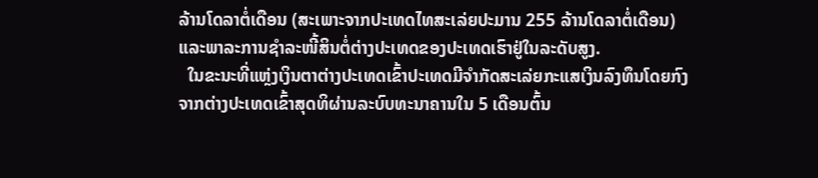ລ້ານໂດລາຕໍ່ເດືອນ (ສະເພາະຈາກປະເທດໄທສະເລ່ຍປະມານ 255 ລ້ານໂດລາຕໍ່ເດືອນ) ແລະພາລະການຊໍາລະໜີ້ສິນຕໍ່ຕ່າງປະເທດຂອງປະເທດເຮົາຢູ່ໃນລະດັບສູງ.
  ໃນຂະນະທີ່ແຫຼ່ງເງິນຕາຕ່າງປະເທດເຂົ້າປະເທດມີຈໍາກັດສະເລ່ຍກະແສເງິນລົງທຶນໂດຍກົງຈາກຕ່າງປະເທດເຂົ້າສຸດທິຜ່ານລະບົບທະນາຄານໃນ 5 ເດືອນຕົ້ນ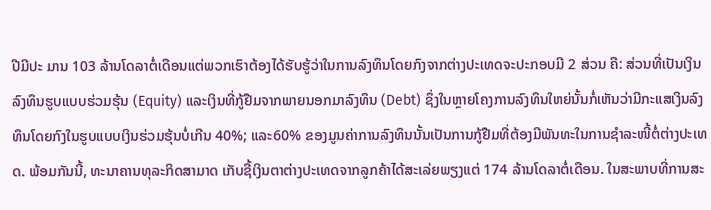ປີມີປະ ມານ 103 ລ້ານໂດລາຕໍ່ເດືອນແຕ່ພວກເຮົາຕ້ອງໄດ້ຮັບຮູ້ວ່າໃນການລົງທຶນໂດຍກົງຈາກຕ່າງປະເທດຈະປະກອບມີ 2 ສ່ວນ ຄື: ສ່ວນທີ່ເປັນເງິນລົງທຶນຮູບແບບຮ່ວມຮຸ້ນ (Equity) ແລະເງິນທີ່ກູ້ຢືມຈາກພາຍນອກມາລົງທຶນ (Debt) ຊຶ່ງໃນຫຼາຍໂຄງການລົງທຶນໃຫຍ່ນັ້ນກໍ່ເຫັນວ່າມີກະແສເງິນລົງທຶນໂດຍກົງໃນຮູບແບບເງິນຮ່ວມຮຸ້ນບໍ່ເກີນ 40%; ແລະ60% ຂອງມູນຄ່າການລົງທຶນນັ້ນເປັນການກູ້ຢືມທີ່ຕ້ອງມີພັນທະໃນການຊໍາລະໜີ້ຕໍ່ຕ່າງປະເທດ. ພ້ອມກັນນີ້, ທະນາຄານທຸລະກິດສາມາດ ເກັບຊື້ເງິນຕາຕ່າງປະເທດຈາກລູກຄ້າໄດ້ສະເລ່ຍພຽງແຕ່ 174 ລ້ານໂດລາຕໍ່ເດືອນ. ໃນສະພາບທີ່ການສະ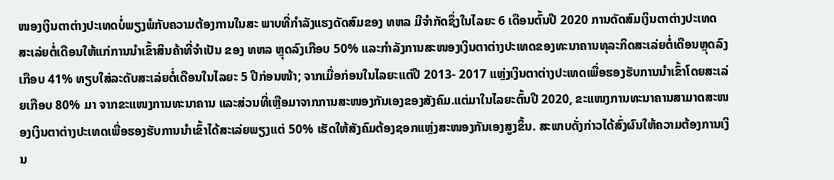ໜອງເງິນຕາຕ່າງປະເທດບໍ່ພຽງພໍກັບຄວາມຕ້ອງການໃນສະ ພາບທີ່ກໍາລັງແຮງດັດສົມຂອງ ທຫລ ມີຈໍາກັດຊຶ່ງໃນໄລຍະ 6 ເດືອນຕົ້ນປີ 2020 ການດັດສົມເງິນຕາຕ່າງປະເທດສະເລ່ຍຕໍ່ເດືອນໃຫ້ແກ່ການນໍາເຂົ້າສິນຄ້າທີ່ຈໍາເປັນ ຂອງ ທຫລ ຫຼຸດລົງເກືອບ 50% ແລະກໍາລັງການສະໜອງເງິນຕາຕ່າງປະເທດຂອງທະນາຄານທຸລະກິດສະເລ່ຍຕໍ່ເດືອນຫຼຸດລົງເກືອບ 41% ທຽບໃສ່ລະດັບສະເລ່ຍຕໍ່ເດືອນໃນໄລຍະ 5 ປີກ່ອນໜ້າ; ຈາກເມື່ອກ່ອນໃນໄລຍະແຕ່ປີ 2013- 2017 ແຫຼ່ງເງິນຕາຕ່າງປະເທດເພື່ອຮອງຮັບການນໍາເຂົ້າໂດຍສະເລ່ຍເກືອບ 80% ມາ ຈາກຂະແໜງການທະນາຄານ ແລະສ່ວນທີ່ເຫຼືອມາຈາກການສະໜອງກັນເອງຂອງສັງຄົມ.ແຕ່ມາໃນໄລຍະຕົ້ນປີ 2020, ຂະແໜງການທະນາຄານສາມາດສະໜອງເງິນຕາຕ່າງປະເທດເພື່ອຮອງຮັບການນໍາເຂົ້າໄດ້ສະເລ່ຍພຽງແຕ່ 50% ເຮັດໃຫ້ສັງຄົມຕ້ອງຊອກແຫຼ່ງສະໜອງກັນເອງສູງຂຶ້ນ. ສະພາບດັ່ງກ່າວໄດ້ສົ່ງຜົນໃຫ້ຄວາມຕ້ອງການເງິນ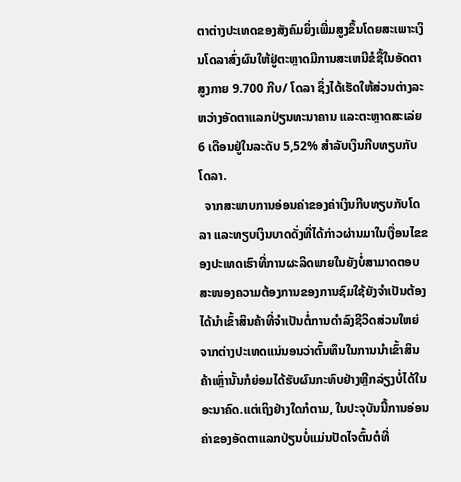ຕາຕ່າງປະເທດຂອງສັງຄົມຍິ່ງເພີ່ມສູງຂຶ້ນໂດຍສະເພາະເງິນໂດລາສົ່ງຜົນໃຫ້ຢູ່ຕະຫຼາດມີການສະເຫນີຂໍຊື້ໃນອັດຕາສູງກາຍ 9.700 ກີບ/ ໂດລາ ຊຶ່ງໄດ້ເຮັດໃຫ້ສ່ວນຕ່າງລະຫວ່າງອັດຕາແລກປ່ຽນທະນາຄານ ແລະຕະຫຼາດສະເລ່ຍ 6 ເດືອນຢູ່ໃນລະດັບ 5,52% ສໍາລັບເງິນກີບທຽບກັບໂດລາ.
  ຈາກສະພາບການອ່ອນຄ່າຂອງຄ່າເງິນກີບທຽບກັບໂດລາ ແລະທຽບເງິນບາດດັ່ງທີ່ໄດ້ກ່າວຜ່ານມາໃນເງື່ອນໄຂຂອງປະເທດເຮົາທີ່ການຜະລິດພາຍໃນຍັງບໍ່ສາມາດຕອບສະໜອງຄວາມຕ້ອງການຂອງການຊົມໃຊ້ຍັງຈໍາເປັນຕ້ອງໄດ້ນໍາເຂົ້າສິນຄ້າທີ່ຈໍາເປັນຕໍ່ການດໍາລົງຊີວິດສ່ວນໃຫຍ່ຈາກຕ່າງປະເທດແນ່ນອນວ່າຕົ້ນທຶນໃນການນໍາເຂົ້າສິນ ຄ້າເຫຼົ່ານັ້ນກໍຍ່ອມໄດ້ຮັບຜົນກະທົບຢ່າງຫຼີກລ່ຽງບໍ່ໄດ້ໃນອະນາຄົດ.ແຕ່ເຖິງຢ່າງໃດກໍຕາມ, ໃນປະຈຸບັນນີ້ການອ່ອນຄ່າຂອງອັດຕາແລກປ່ຽນບໍ່ແມ່ນປັດໄຈຕົ້ນຕໍທີ່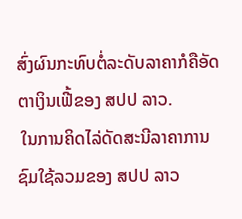ສົ່ງຜົນກະທົບຕໍ່ລະດັບລາຄາກໍຄືອັດຕາເງິນເຟີ້ຂອງ ສປປ ລາວ.
 ໃນການຄິດໄລ່ດັດສະນີລາຄາການຊົມໃຊ້ລວມຂອງ ສປປ ລາວ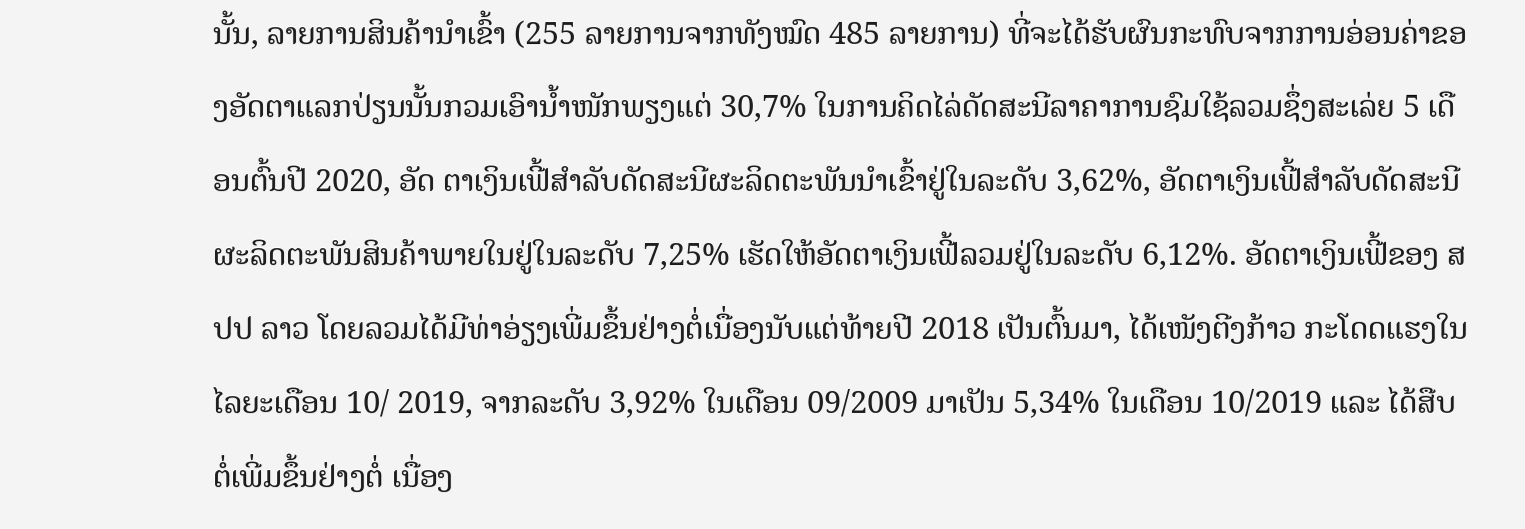ນັ້ນ, ລາຍການສິນຄ້ານໍາເຂົ້າ (255 ລາຍການຈາກທັງໝົດ 485 ລາຍການ) ທີ່ຈະໄດ້ຮັບຜົນກະທົບຈາກການອ່ອນຄ່າຂອງອັດຕາແລກປ່ຽນນັ້ນກວມເອົານໍ້າໜັກພຽງແຕ່ 30,7% ໃນການຄິດໄລ່ດັດສະນີລາຄາການຊົມໃຊ້ລວມຊຶ່ງສະເລ່ຍ 5 ເດືອນຕົ້ນປີ 2020, ອັດ ຕາເງິນເຟີ້ສໍາລັບດັດສະນີຜະລິດຕະພັນນໍາເຂົ້າຢູ່ໃນລະດັບ 3,62%, ອັດຕາເງິນເຟີ້ສໍາລັບດັດສະນີຜະລິດຕະພັນສິນຄ້າພາຍໃນຢູ່ໃນລະດັບ 7,25% ເຮັດໃຫ້ອັດຕາເງິນເຟີ້ລວມຢູ່ໃນລະດັບ 6,12%. ອັດຕາເງິນເຟີ້ຂອງ ສປປ ລາວ ໂດຍລວມໄດ້ມີທ່າອ່ຽງເພີ່ມຂຶ້ນຢ່າງຕໍ່ເນື່ອງນັບແຕ່ທ້າຍປີ 2018 ເປັນຕົ້ນມາ, ໄດ້ເໜັງຕີງກ້າວ ກະໂດດແຮງໃນໄລຍະເດືອນ 10/ 2019, ຈາກລະດັບ 3,92% ໃນເດືອນ 09/2009 ມາເປັນ 5,34% ໃນເດືອນ 10/2019 ແລະ ໄດ້ສືບຕໍ່ເພີ່ມຂຶ້ນຢ່າງຕໍ່ ເນື່ອງ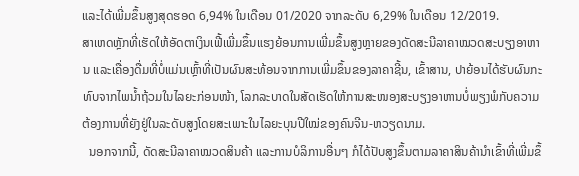ແລະໄດ້ເພີ່ມຂຶ້ນສູງສຸດຮອດ 6,94% ໃນເດືອນ 01/2020 ຈາກລະດັບ 6,29% ໃນເດືອນ 12/2019.
ສາເຫດຫຼັກທີ່ເຮັດໃຫ້ອັດຕາເງິນເຟີ້ເພີ່ມຂຶ້ນແຮງຍ້ອນການເພີ່ມຂຶ້ນສູງຫຼາຍຂອງດັດສະນີລາຄາໝວດສະບຽງອາຫານ ແລະເຄື່ອງດື່ມທີ່ບໍ່ແມ່ນເຫຼົ້າທີ່ເປັນຜົນສະທ້ອນຈາກການເພີ່ມຂຶ້ນຂອງລາຄາຊີ້ນ, ເຂົ້າສານ, ປາຍ້ອນໄດ້ຮັບຜົນກະທົບຈາກໄພນ້ຳຖ້ວມໃນໄລຍະກ່ອນໜ້າ, ໂລກລະບາດໃນສັດເຮັດໃຫ້ການສະໜອງສະບຽງອາຫານບໍ່ພຽງພໍກັບຄວາມຕ້ອງການທີ່ຍັງຢູ່ໃນລະດັບສູງໂດຍສະເພາະໃນໄລຍະບຸນປີໃໝ່ຂອງຄົນຈີນ-ຫວຽດນາມ.
  ນອກຈາກນີ້, ດັດສະນີລາຄາໝວດສິນຄ້າ ແລະການບໍລິການອື່ນໆ ກໍໄດ້ປັບສູງຂຶ້ນຕາມລາຄາສິນຄ້ານໍາເຂົ້າທີ່ເພີ່ມຂຶ້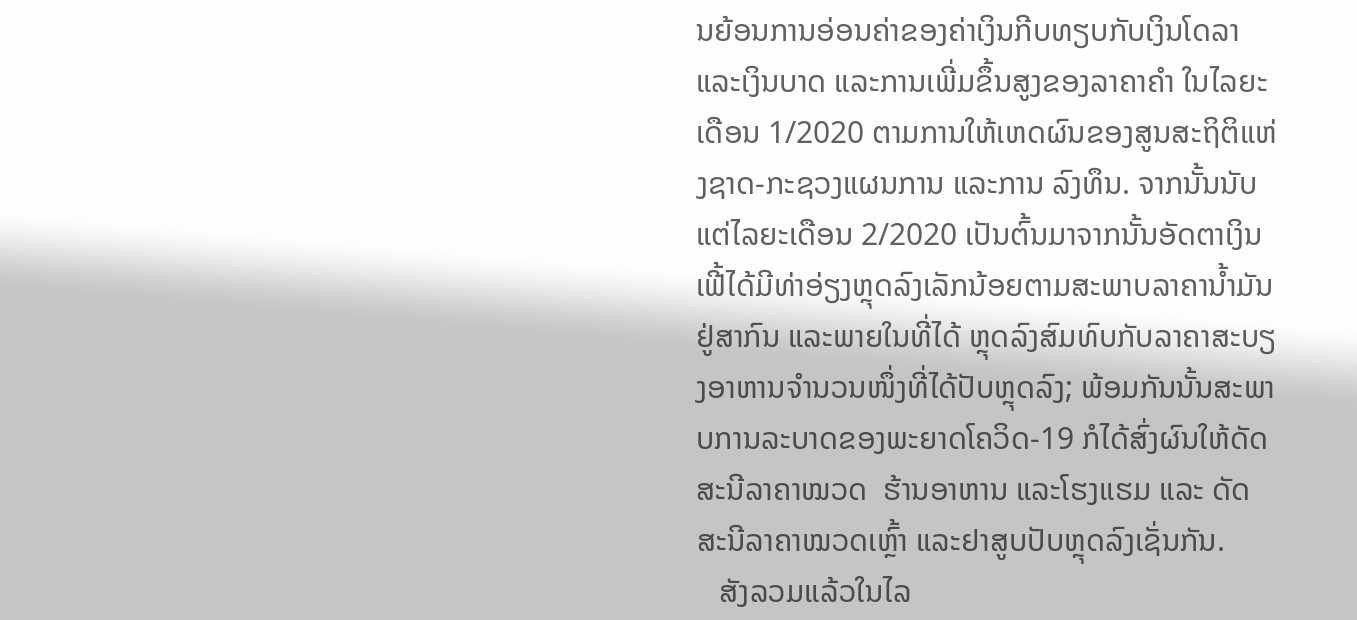ນຍ້ອນການອ່ອນຄ່າຂອງຄ່າເງິນກີບທຽບກັບເງິນໂດລາ ແລະເງິນບາດ ແລະການເພີ່ມຂຶ້ນສູງຂອງລາຄາຄໍາ ໃນໄລຍະເດືອນ 1/2020 ຕາມການໃຫ້ເຫດຜົນຂອງສູນສະຖິຕິແຫ່ງຊາດ-ກະຊວງແຜນການ ແລະການ ລົງທຶນ. ຈາກນັ້ນນັບແຕ່ໄລຍະເດືອນ 2/2020 ເປັນຕົ້ນມາຈາກນັ້ນອັດຕາເງິນເຟີ້ໄດ້ມີທ່າອ່ຽງຫຼຸດລົງເລັກນ້ອຍຕາມສະພາບລາຄານ້ຳມັນຢູ່ສາກົນ ແລະພາຍໃນທີ່ໄດ້ ຫຼຸດລົງສົມທົບກັບລາຄາສະບຽງອາຫານຈໍານວນໜຶ່ງທີ່ໄດ້ປັບຫຼຸດລົງ; ພ້ອມກັນນັ້ນສະພາບການລະບາດຂອງພະຍາດໂຄວິດ-19 ກໍໄດ້ສົ່ງຜົນໃຫ້ດັດສະນີລາຄາໝວດ  ຮ້ານອາຫານ ແລະໂຮງແຮມ ແລະ ດັດສະນີລາຄາໝວດເຫຼົ້າ ແລະຢາສູບປັບຫຼຸດລົງເຊັ່ນກັນ.
   ສັງລວມແລ້ວໃນໄລ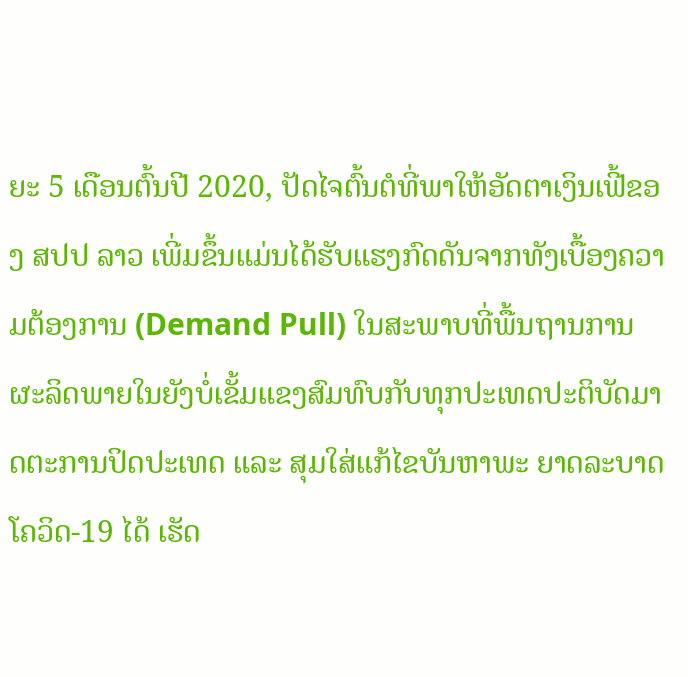ຍະ 5 ເດືອນຕົ້ນປີ 2020, ປັດໄຈຕົ້ນຕໍທີ່ພາໃຫ້ອັດຕາເງິນເຟີ້ຂອງ ສປປ ລາວ ເພີ່ມຂຶ້ນແມ່ນໄດ້ຮັບແຮງກົດດັນຈາກທັງເບື້ອງຄວາມຕ້ອງການ (Demand Pull) ໃນສະພາບທີ່ພື້ນຖານການຜະລິດພາຍໃນຍັງບໍ່ເຂັ້ມແຂງສົມທົບກັບທຸກປະເທດປະຕິບັດມາດຕະການປິດປະເທດ ແລະ ສຸມໃສ່ແກ້ໄຂບັນຫາພະ ຍາດລະບາດໂຄວິດ-19 ໄດ້ ເຮັດ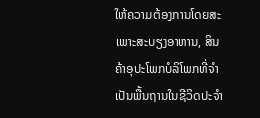ໃຫ້ຄວາມຕ້ອງການໂດຍສະເພາະສະບຽງອາຫານ, ສິນຄ້າອຸປະໂພກບໍລິໂພກທີ່ຈໍາເປັນພື້ນຖານໃນຊີວິດປະຈໍາ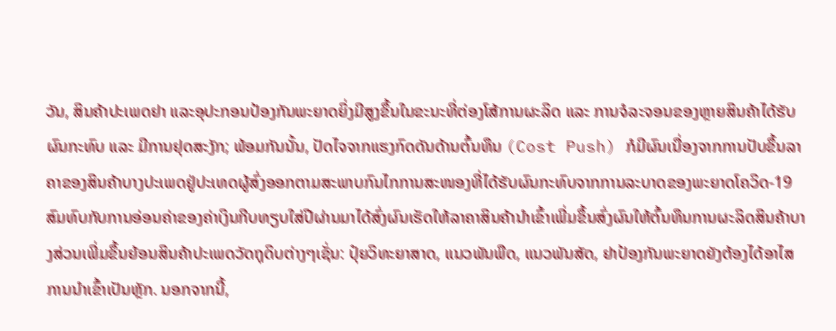ວັນ, ສິນຄ້າປະເພດຢາ ແລະອຸປະກອນປ້ອງກັນພະຍາດຍິ່ງມີສູງຂຶ້ນໃນຂະນະທີ່ຕ່ອງໂສ້ການຜະລິດ ແລະ ການຈໍລະຈອນຂອງຫຼາຍສິນຄ້າໄດ້ຮັບຜົນກະທົບ ແລະ ມີການຢຸດສະງັກ; ພ້ອມກັນນັ້ນ, ປັດໄຈຈາກແຮງກົດດັນດ້ານຕົ້ນທຶນ (Cost Push) ກໍມີຜົນເນື່ອງຈາກການປັບຂຶ້ນລາຄາຂອງສິນຄ້າບາງປະເພດຢູ່ປະເທດຜູ້ສົ່ງອອກຕາມສະພາບກົນໄກການສະໜອງທີ່ໄດ້ຮັບຜົນກະທົບຈາກການລະບາດຂອງພະຍາດໂຄວິດ-19 ສົມທົບກັບການອ່ອນຄ່າຂອງຄ່າເງິນກີບທຽບໃສ່ປີຜ່ານມາໄດ້ສົ່ງຜົນເຮັດໃຫ້ລາຄາສິນຄ້ານໍາເຂົ້າເພີ່ມຂຶ້ນສົ່ງຜົນໃຫ້ຕົ້ນທຶນການຜະລິດສິນຄ້າບາງສ່ວນເພີ່ມຂຶ້ນຍ້ອນສິນຄ້າປະເພດວັດຖຸດິບຕ່າງໆເຊັ່ນ: ປຸ໋ຍວິທະຍາສາດ, ແນວພັນພືດ, ແນວພັນສັດ, ຢາປ້ອງກັນພະຍາດຍັງຕ້ອງໄດ້ອາໄສການນໍາເຂົ້າເປັນຫຼັກ. ນອກຈາກນີ້,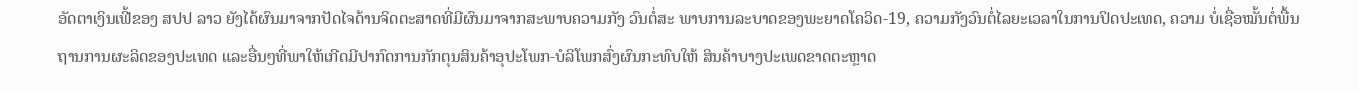ອັດຕາເງິນເຟີ້ຂອງ ສປປ ລາວ ຍັງໄດ້ຜົນມາຈາກປັດໄຈດ້ານຈິດຕະສາດທີ່ມີຜົນມາຈາກສະພາບຄວາມກັງ ວົນຕໍ່ສະ ພາບການລະບາດຂອງພະຍາດໂຄວິດ-19, ຄວາມກັງວົນຕໍ່ໄລຍະເວລາໃນການປິດປະເທດ, ຄວາມ ບໍ່ເຊື່ອໝັ້ນຕໍ່ພື້ນຖານການຜະລິດຂອງປະເທດ ແລະອື່ນໆທີ່ພາໃຫ້ເກີດມີປາກົດການກັກຕຸນສິນຄ້າອຸປະໂພກ-ບໍລິໂພກສົ່ງຜົນກະທົບໃຫ້ ສິນຄ້າບາງປະເພດຂາດຕະຫຼາດ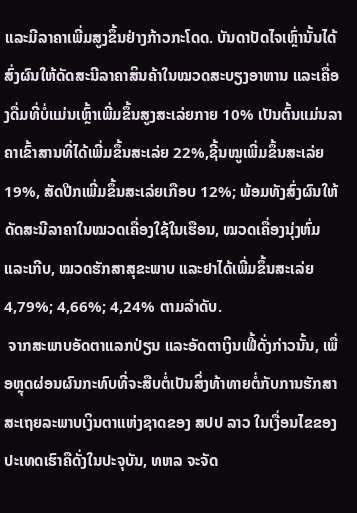ແລະມີລາຄາເພີ່ມສູງຂຶ້ນຢ່າງກ້າວກະໂດດ. ບັນດາປັດໄຈເຫຼົ່ານັ້ນໄດ້ສົ່ງຜົນໃຫ້ດັດສະນີລາຄາສິນຄ້າໃນໝວດສະບຽງອາຫານ ແລະເຄື່ອງດື່ມທີ່ບໍ່ແມ່ນເຫຼົ້າເພີ່ມຂຶ້ນສູງສະເລ່ຍກາຍ 10% ເປັນຕົ້ນແມ່ນລາຄາເຂົ້າສານທີ່ໄດ້ເພີ່ມຂຶ້ນສະເລ່ຍ 22%,ຊີ້ນໝູເພີ່ມຂຶ້ນສະເລ່ຍ 19%, ສັດປີກເພີ່ມຂຶ້ນສະເລ່ຍເກືອບ 12%; ພ້ອມທັງສົ່ງຜົນໃຫ້ດັດສະນີລາຄາໃນໝວດເຄື່ອງໃຊ້ໃນເຮືອນ, ໝວດເຄື່ອງນຸ່ງຫົ່ມ ແລະເກີບ, ໝວດຮັກສາສຸຂະພາບ ແລະຢາໄດ້ເພີ່ມຂຶ້ນສະເລ່ຍ 4,79%; 4,66%; 4,24% ຕາມລໍາດັບ.
 ຈາກສະພາບອັດຕາແລກປ່ຽນ ແລະອັດຕາເງິນເຟີ້ດັ່ງກ່າວນັ້ນ, ເພື່ອຫຼຸດຜ່ອນຜົນກະທົບທີ່ຈະສືບຕໍ່ເປັນສິ່ງທ້າທາຍຕໍ່ກັບການຮັກສາສະເຖຍລະພາບເງິນຕາແຫ່ງຊາດຂອງ ສປປ ລາວ ໃນເງື່ອນໄຂຂອງປະເທດເຮົາຄືດັ່ງໃນປະຈຸບັນ, ທຫລ ຈະຈັດ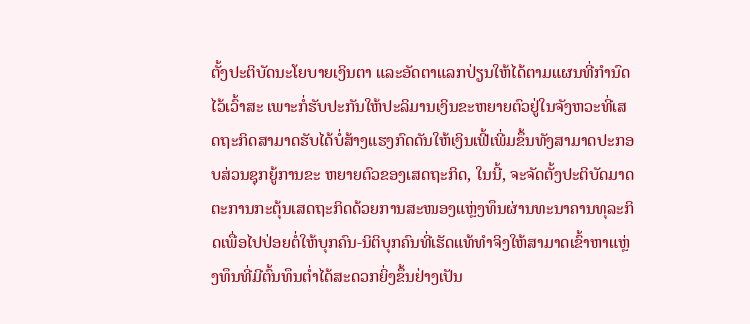ຕັ້ງປະຕິບັດນະໂຍບາຍເງິນຕາ ແລະອັດຕາແລກປ່ຽນໃຫ້ໄດ້ຕາມແຜນທີ່ກໍານົດໄວ້ເວົ້າສະ ເພາະກໍ່ຮັບປະກັນໃຫ້ປະລິມານເງິນຂະຫຍາຍຕົວຢູ່ໃນຈັງຫວະທີ່ເສດຖະກິດສາມາດຮັບໄດ້ບໍ່ສ້າງແຮງກົດດັນໃຫ້ເງິນເຟີ້ເພີ່ມຂຶ້ນທັງສາມາດປະກອບສ່ວນຊຸກຍູ້ການຂະ ຫຍາຍຕົວຂອງເສດຖະກິດ, ໃນນີ້, ຈະຈັດຕັ້ງປະຕິບັດມາດຕະການກະຕຸ້ນເສດຖະກິດດ້ວຍການສະໜອງແຫຼ່ງທຶນຜ່ານທະນາຄານທຸລະກິດເພື່ອໄປປ່ອຍຕໍ່ໃຫ້ບຸກຄົນ-ນິຕິບຸກຄົນທີ່ເຮັດແທ້ທໍາຈິງໃຫ້ສາມາດເຂົ້າຫາແຫຼ່ງທຶນທີ່ມີຕົ້ນທຶນຕໍ່າໄດ້ສະດວກຍິ່ງຂຶ້ນຢ່າງເປັນ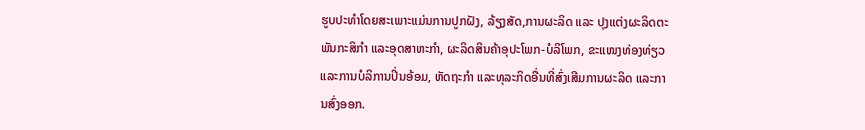ຮູບປະທໍາໂດຍສະເພາະແມ່ນການປູກຝັງ, ລ້ຽງສັດ,ການຜະລິດ ແລະ ປຸງແຕ່ງຜະລິດຕະພັນກະສິກໍາ ແລະອຸດສາຫະກໍາ, ຜະລິດສິນຄ້າອຸປະໂພກ-ບໍລິໂພກ, ຂະແໜງທ່ອງທ່ຽວ ແລະການບໍລິການປິ່ນອ້ອມ, ຫັດຖະກໍາ ແລະທຸລະກິດອື່ນທີ່ສົ່ງເສີມການຜະລິດ ແລະການສົ່ງອອກ.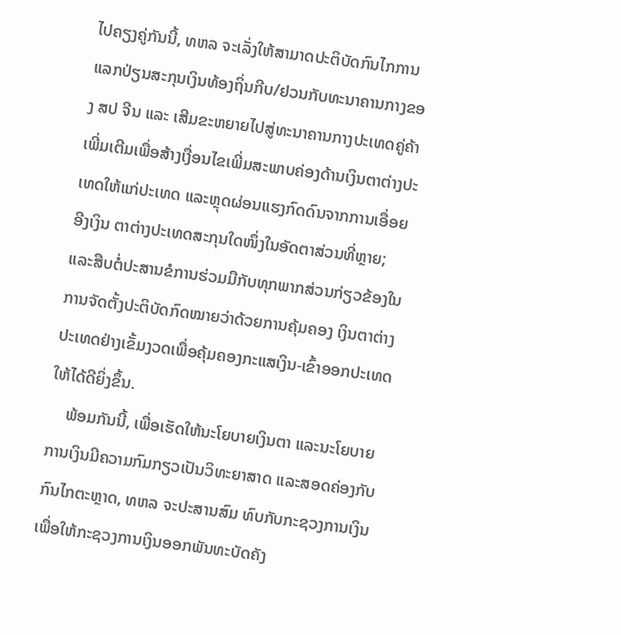ໄປຄຽງຄູ່ກັນນີ້, ທຫລ ຈະເລັ່ງໃຫ້ສາມາດປະຕິບັດກົນໄກການ ແລກປ່ຽນສະກຸນເງິນທ້ອງຖິ່ນກີບ/ຢວນກັບທະນາຄານກາງຂອງ ສປ ຈີນ ແລະ ເສີມຂະຫຍາຍໄປສູ່ທະນາຄານກາງປະເທດຄູ່ຄ້າເພີ່ມເຕີມເພື່ອສ້າງເງື່ອນໄຂເພີ່ມສະພາບຄ່ອງດ້ານເງິນຕາຕ່າງປະເທດໃຫ້ແກ່ປະເທດ ແລະຫຼຸດຜ່ອນແຮງກົດດົນຈາກການເອື່ອຍອີງເງິນ ຕາຕ່າງປະເທດສະກຸນໃດໜຶ່ງໃນອັດຕາສ່ວນທີ່ຫຼາຍ; ແລະສືບຕໍ່ປະສານຂໍການຮ່ວມມືກັບທຸກພາກສ່ວນກ່ຽວຂ້ອງໃນການຈັດຕັ້ງປະຕິບັດກົດໝາຍວ່າດ້ວຍການຄຸ້ມຄອງ ເງິນຕາຕ່າງປະເທດຢ່າງເຂັ້ມງວດເພື່ອຄຸ້ມຄອງກະແສເງິນ-ເຂົ້າອອກປະເທດໃຫ້ໄດ້ດີຍິ່ງຂຶ້ນ.
    ພ້ອມກັນນີ້, ເພື່ອເຮັດໃຫ້ນະໂຍບາຍເງິນຕາ ແລະນະໂຍບາຍການເງິນມີຄວາມກົມກຽວເປັນວິທະຍາສາດ ແລະສອດຄ່ອງກັບກົນໄກຕະຫຼາດ, ທຫລ ຈະປະສານສົມ ທົບກັບກະຊວງການເງິນເພື່ອໃຫ້ກະຊວງການເງິນອອກພັນທະບັດຄັງ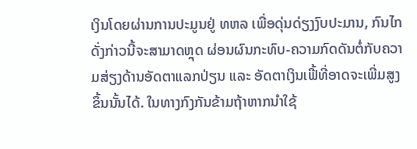ເງິນໂດຍຜ່ານການປະມູນຢູ່ ທຫລ ເພື່ອດຸ່ນດ່ຽງງົບປະມານ, ກົນໄກດັ່ງກ່າວນີ້ຈະສາມາດຫຼຸດ ຜ່ອນຜົນກະທົບ-ຄວາມກົດດັນຕໍ່ກັບຄວາມສ່ຽງດ້ານອັດຕາແລກປ່ຽນ ແລະ ອັດຕາເງິນເຟີ້ທີ່ອາດຈະເພີ່ມສູງຂຶ້ນນັ້ນໄດ້. ໃນທາງກົງກັນຂ້າມຖ້າຫາກນໍາໃຊ້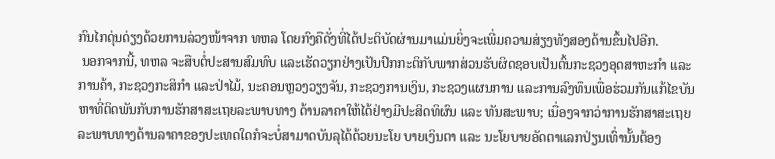ກົນໄກດຸ່ນດ່ຽງດ້ວຍການລ່ວງໜ້າຈາກ ທຫລ ໂດຍກົງຄືດັ່ງທີ່ໄດ້ປະຕິບັດຜ່ານມາແມ່ນຍິ່ງຈະເພີ່ມຄວາມສ່ຽງທັງສອງດ້ານຂຶ້ນໄປອີກ.
 ນອກຈາກນີ້, ທຫລ ຈະສືບຕໍ່ປະສານສົມທົບ ແລະເຮັດວຽກຢ່າງເປັນປົກກະຕິກັບພາກສ່ວນຮັບຜິດຊອບເປັນຕົ້ນກະຊວງອຸດສາຫະກໍາ ແລະການຄ້າ, ກະຊວງກະສິກໍາ ແລະປ່າໄມ້, ນະຄອນຫຼວງວຽງຈັນ, ກະຊວງການເງິນ, ກະຊວງແຜນການ ແລະການລົງທຶນເພື່ອຮ່ວມກັນແກ້ໄຂບັນຫາທີ່ຕິດພັນກັບການຮັກສາສະເຖຍລະພາບທາງ ດ້ານລາຄາໃຫ້ໄດ້ຢ່າງມີປະສິດທິຜົນ ແລະ ທັນສະພາບ; ເນື່ອງຈາກວ່າການຮັກສາສະເຖຍລະພາບທາງດ້ານລາຄາຂອງປະເທດໃດກໍຈະບໍ່ສາມາດບັນລຸໄດ້ດ້ວຍນະໂຍ ບາຍເງິນຕາ ແລະ ນະໂຍບາຍອັດຕາແລກປ່ຽນເທົ່ານັ້ນຕ້ອງ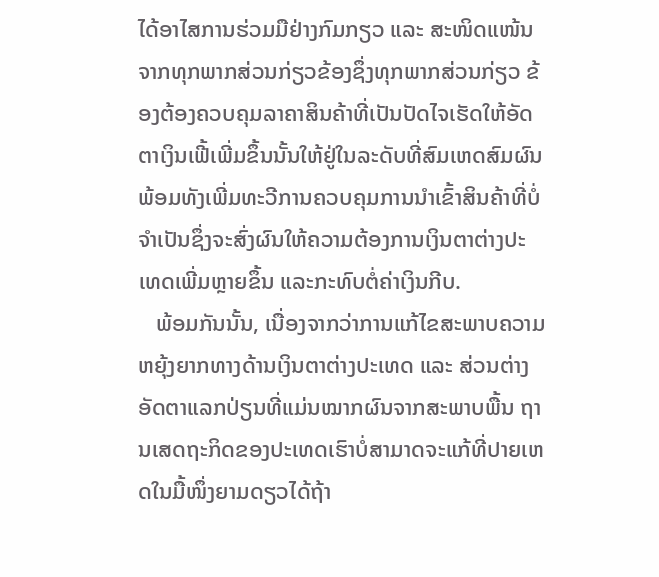ໄດ້ອາໄສການຮ່ວມມືຢ່າງກົມກຽວ ແລະ ສະໜິດແໜ້ນຈາກທຸກພາກສ່ວນກ່ຽວຂ້ອງຊຶ່ງທຸກພາກສ່ວນກ່ຽວ ຂ້ອງຕ້ອງຄວບຄຸມລາຄາສິນຄ້າທີ່ເປັນປັດໄຈເຮັດໃຫ້ອັດຕາເງິນເຟີ້ເພີ່ມຂຶ້ນນັ້ນໃຫ້ຢູ່ໃນລະດັບທີ່ສົມເຫດສົມຜົນພ້ອມທັງເພີ່ມທະວີການຄວບຄຸມການນໍາເຂົ້າສິນຄ້າທີ່ບໍ່ຈໍາເປັນຊຶ່ງຈະສົ່ງຜົນໃຫ້ຄວາມຕ້ອງການເງິນຕາຕ່າງປະເທດເພີ່ມຫຼາຍຂຶ້ນ ແລະກະທົບຕໍ່ຄ່າເງິນກີບ.
   ພ້ອມກັນນັ້ນ, ເນື່ອງຈາກວ່າການແກ້ໄຂສະພາບຄວາມຫຍຸ້ງຍາກທາງດ້ານເງິນຕາຕ່າງປະເທດ ແລະ ສ່ວນຕ່າງອັດຕາແລກປ່ຽນທີ່ແມ່ນໝາກຜົນຈາກສະພາບພື້ນ ຖານເສດຖະກິດຂອງປະເທດເຮົາບໍ່ສາມາດຈະແກ້ທີ່ປາຍເຫດໃນມື້ໜຶ່ງຍາມດຽວໄດ້ຖ້າ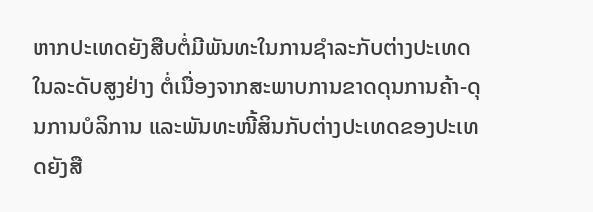ຫາກປະເທດຍັງສືບຕໍ່ມີພັນທະໃນການຊໍາລະກັບຕ່າງປະເທດໃນລະດັບສູງຢ່າງ ຕໍ່ເນື່ອງຈາກສະພາບການຂາດດຸນການຄ້າ-ດຸນການບໍລິການ ແລະພັນທະໜີ້ສິນກັບຕ່າງປະເທດຂອງປະເທດຍັງສື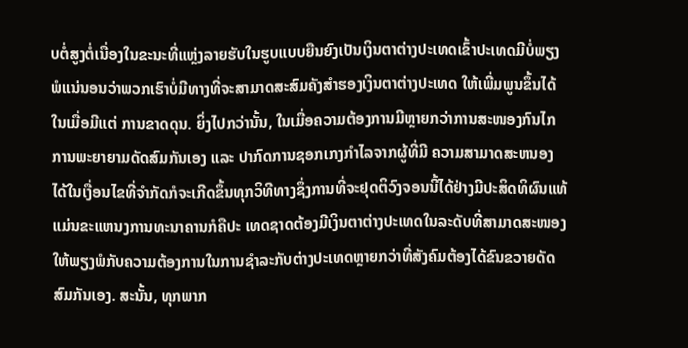ບຕໍ່ສູງຕໍ່ເນື່ອງໃນຂະນະທີ່ແຫຼ່ງລາຍຮັບໃນຮູບແບບຍືນຍົງເປັນເງິນຕາຕ່າງປະເທດເຂົ້າປະເທດມີບໍ່ພຽງພໍແນ່ນອນວ່າພວກເຮົາບໍ່ມີທາງທີ່ຈະສາມາດສະສົມຄັງສໍາຮອງເງິນຕາຕ່າງປະເທດ ໃຫ້ເພີ່ມພູນຂຶ້ນໄດ້ໃນເມື່ອມີແຕ່ ການຂາດດຸນ. ຍິ່ງໄປກວ່ານັ້ນ, ໃນເມື່ອຄວາມຕ້ອງການມີຫຼາຍກວ່າການສະໜອງກົນໄກການພະຍາຍາມດັດສົມກັນເອງ ແລະ ປາກົດການຊອກເກງກໍາໄລຈາກຜູ້ທີ່ມີ ຄວາມສາມາດສະຫນອງໄດ້ໃນເງື່ອນໄຂທີ່ຈໍາກັດກໍຈະເກີດຂຶ້ນທຸກວິທີທາງຊຶ່ງການທີ່ຈະຢຸດຕິວົງຈອນນີ້ໄດ້ຢ່າງມີປະສິດທິຜົນແທ້ແມ່ນຂະແຫນງການທະນາຄານກໍຄືປະ ເທດຊາດຕ້ອງມີເງິນຕາຕ່າງປະເທດໃນລະດັບທີ່ສາມາດສະໜອງໃຫ້ພຽງພໍກັບຄວາມຕ້ອງການໃນການຊໍາລະກັບຕ່າງປະເທດຫຼາຍກວ່າທີ່ສັງຄົມຕ້ອງໄດ້ຂົນຂວາຍດັດສົມກັນເອງ. ສະນັ້ນ, ທຸກພາກ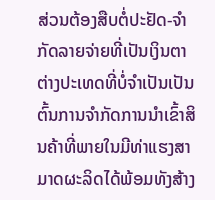ສ່ວນຕ້ອງສືບຕໍ່ປະຢັດ-ຈໍາກັດລາຍຈ່າຍທີ່ເປັນເງິນຕາຕ່າງປະເທດທີ່ບໍ່ຈໍາເປັນເປັນຕົ້ນການຈໍາກັດການນໍາເຂົ້າສິນຄ້າທີ່ພາຍໃນມີທ່າແຮງສາມາດຜະລິດໄດ້ພ້ອມທັງສ້າງ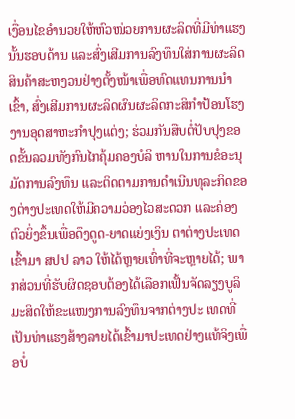ເງື່ອນໄຂອໍານວຍໃຫ້ຫົວໜ່ວຍການຜະລິດທີ່ມີທ່າແຮງນັ້ນຮອບດ້ານ ແລະສົ່ງເສີມການລົງທຶນໃສ່ການຜະລິດສິນຄ້າສະຫງວນຢ່າງຕັ້ງໜ້າເພື່ອທົດແທນການນໍາເຂົ້າ, ສົ່ງເສີມການຜະລິດຜົນຜະລິດກະສິກໍາປ້ອນໂຮງງານອຸດສາຫະກໍາປຸງແຕ່ງ; ຮ່ວມກັນສືບຕໍ່ປັບປຸງຂອດຂັ້ນລວມທັງກົນໄກຄຸ້ມຄອງບໍລິ ຫານໃນການຂໍອະນຸມັດການລົງທຶນ ແລະຕິດຕາມການດໍາເນີນທຸລະກິດຂອງຕ່າງປະເທດໃຫ້ມີຄວາມວ່ອງໄວສະດວກ ແລະຄ່ອງຕົວຍິ່ງຂຶ້ນເພື່ອດຶງດູດ-ຍາດແຍ່ງເງິນ ຕາຕ່າງປະເທດເຂົ້າມາ ສປປ ລາວ ໃຫ້ໄດ້ຫຼາຍເທົ່າທີ່ຈະຫຼາຍໄດ້; ພາກສ່ວນທີ່ຮັບຜິດຊອບຕ້ອງໄດ້ເລືອກເຟັ້ນຈັດລຽງບູລິມະສິດໃຫ້ຂະແໜງການລົງທຶນຈາກຕ່າງປະ ເທດທີ່ເປັນທ່າແຮງສ້າງລາຍໄດ້ເຂົ້າມາປະເທດຢ່າງແທ້ຈິງເພື່ອບໍ່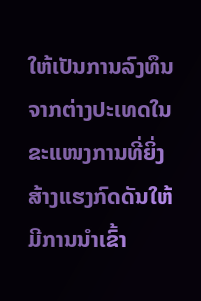ໃຫ້ເປັນການລົງທຶນຈາກຕ່າງປະເທດໃນຂະແໜງການທີ່ຍິ່ງສ້າງແຮງກົດດັນໃຫ້ມີການນໍາເຂົ້າ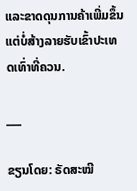ແລະຂາດດຸນການຄ້າເພີ່ມຂຶ້ນແຕ່ບໍ່ສ້າງລາຍຮັບເຂົ້າປະເທດເທົ່າທີ່ຄວນ.

___

ຂຽນໂດຍ: ຣັດສະໝີ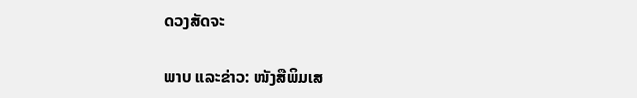ດວງສັດຈະ

ພາບ ແລະຂ່າວ: ໜັງສືພິມເສ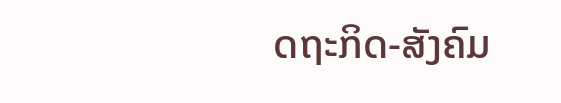ດຖະກິດ-ສັງຄົມ